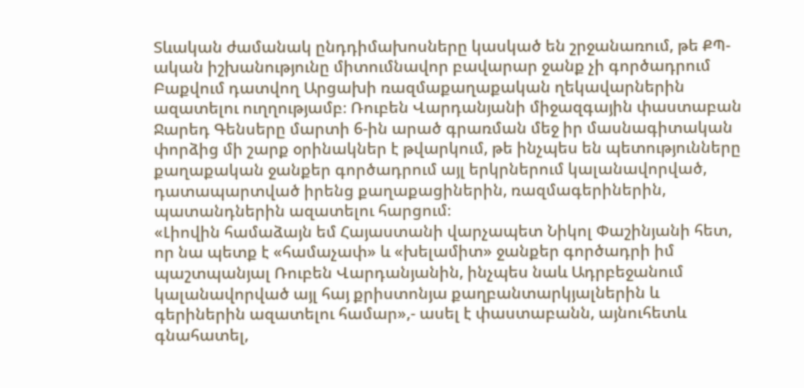Տևական ժամանակ ընդդիմախոսները կասկած են շրջանառում, թե ՔՊ-ական իշխանությունը միտումնավոր բավարար ջանք չի գործադրում Բաքվում դատվող Արցախի ռազմաքաղաքական ղեկավարներին ազատելու ուղղությամբ։ Ռուբեն Վարդանյանի միջազգային փաստաբան Ջարեդ Գենսերը մարտի 6-ին արած գրառման մեջ իր մասնագիտական փորձից մի շարք օրինակներ է թվարկում, թե ինչպես են պետությունները քաղաքական ջանքեր գործադրում այլ երկրներում կալանավորված, դատապարտված իրենց քաղաքացիներին, ռազմագերիներին, պատանդներին ազատելու հարցում։
«Լիովին համաձայն եմ Հայաստանի վարչապետ Նիկոլ Փաշինյանի հետ, որ նա պետք է «համաչափ» և «խելամիտ» ջանքեր գործադրի իմ պաշտպանյալ Ռուբեն Վարդանյանին, ինչպես նաև Ադրբեջանում կալանավորված այլ հայ քրիստոնյա քաղբանտարկյալներին և գերիներին ազատելու համար»,- ասել է փաստաբանն, այնուհետև գնահատել,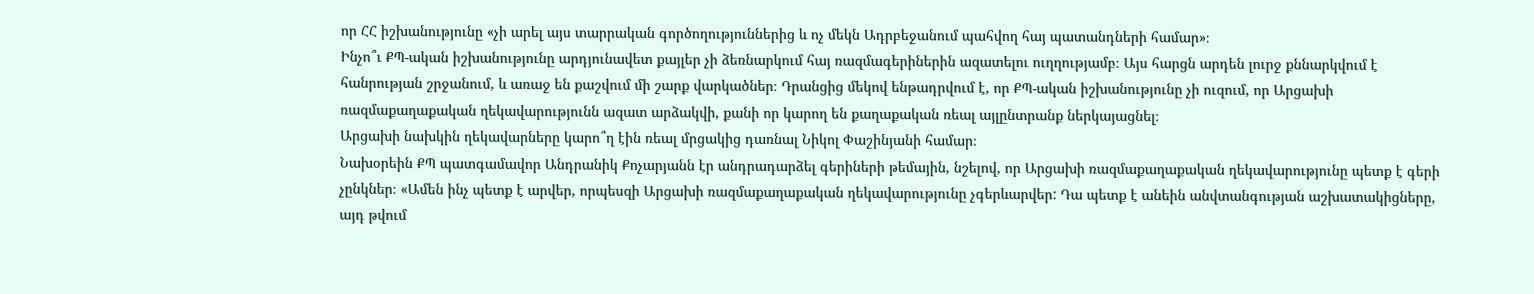որ ՀՀ իշխանությունը «չի արել այս տարրական գործողություններից և ոչ մեկն Ադրբեջանում պահվող հայ պատանդների համար»։
Ինչո՞ւ ՔՊ-ական իշխանությունը արդյունավետ քայլեր չի ձեռնարկում հայ ռազմագերիներին ազատելու ուղղությամբ։ Այս հարցն արդեն լուրջ քննարկվում է հանրության շրջանում, և առաջ են քաշվում մի շարք վարկածներ։ Դրանցից մեկով ենթադրվում է, որ ՔՊ-ական իշխանությունը չի ուզում, որ Արցախի ռազմաքաղաքական ղեկավարությունն ազատ արձակվի, քանի որ կարող են քաղաքական ռեալ այլընտրանք ներկայացնել։
Արցախի նախկին ղեկավարները կարո՞ղ էին ռեալ մրցակից դառնալ Նիկոլ Փաշինյանի համար։
Նախօրեին ՔՊ պատգամավոր Անդրանիկ Քոչարյանն էր անդրադարձել գերիների թեմային, նշելով, որ Արցախի ռազմաքաղաքական ղեկավարությունը պետք է գերի չընկներ։ «Ամեն ինչ պետք է արվեր, որպեսզի Արցախի ռազմաքաղաքական ղեկավարությունը չգերևարվեր: Դա պետք է անեին անվտանգության աշխատակիցները, այդ թվում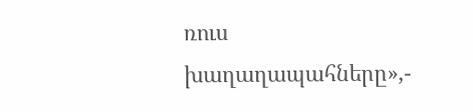ռուս խաղաղապահները»,-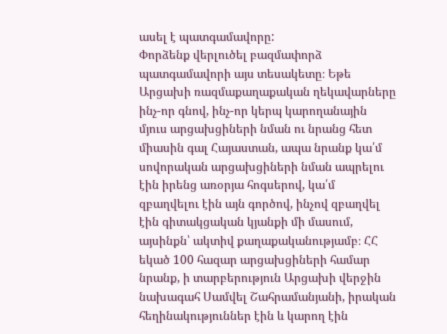ասել է պատգամավորը:
Փորձենք վերլուծել բազմափորձ պատգամավորի այս տեսակետը։ Եթե Արցախի ռազմաքաղաքական ղեկավարները ինչ-որ գնով, ինչ-որ կերպ կարողանային մյուս արցախցիների նման ու նրանց հետ միասին գալ Հայաստան, ապա նրանք կա՛մ սովորական արցախցիների նման ապրելու էին իրենց առօրյա հոգսերով, կա՛մ զբաղվելու էին այն գործով, ինչով զբաղվել էին գիտակցական կյանքի մի մասում, այսինքն՝ ակտիվ քաղաքականությամբ։ ՀՀ եկած 100 հազար արցախցիների համար նրանք, ի տարբերություն Արցախի վերջին նախագահ Սամվել Շահրամանյանի, իրական հեղինակություններ էին և կարող էին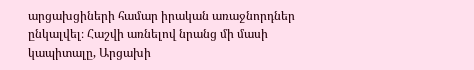արցախցիների համար իրական առաջնորդներ ընկալվել։ Հաշվի առնելով նրանց մի մասի կապիտալը, Արցախի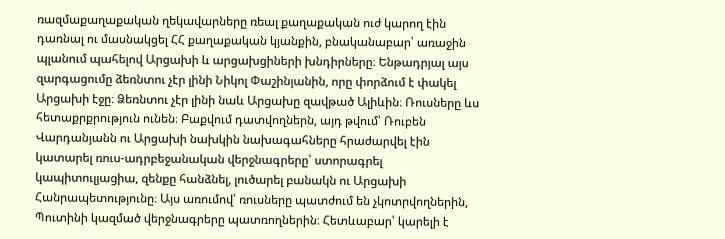ռազմաքաղաքական ղեկավարները ռեալ քաղաքական ուժ կարող էին դառնալ ու մասնակցել ՀՀ քաղաքական կյանքին, բնականաբար՝ առաջին պլանում պահելով Արցախի և արցախցիների խնդիրները։ Ենթադրյալ այս զարգացումը ձեռնտու չէր լինի Նիկոլ Փաշինյանին, որը փորձում է փակել Արցախի էջը։ Ձեռնտու չէր լինի նաև Արցախը զավթած Ալիևին։ Ռուսները ևս հետաքրքրություն ունեն։ Բաքվում դատվողներն, այդ թվում՝ Ռուբեն Վարդանյանն ու Արցախի նախկին նախագահները հրաժարվել էին կատարել ռուս-ադրբեջանական վերջնագրերը՝ ստորագրել կապիտուլյացիա, զենքը հանձնել, լուծարել բանակն ու Արցախի Հանրապետությունը։ Այս առումով՝ ռուսները պատժում են չկոտրվողներին, Պուտինի կազմած վերջնագրերը պատռողներին։ Հետևաբար՝ կարելի է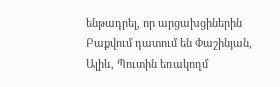ենթադրել, որ արցախցիներին Բաքվում դատում են Փաշինյան, Ալիև, Պուտին եռակողմ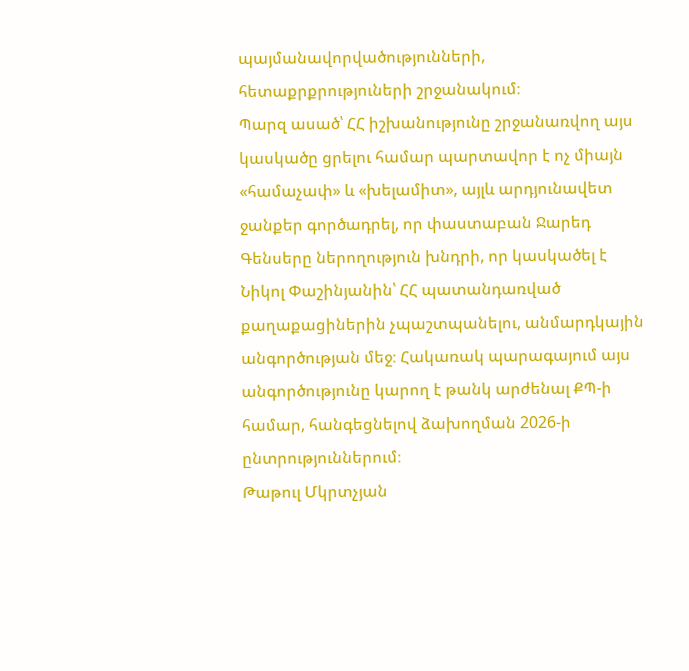պայմանավորվածությունների, հետաքրքրություների շրջանակում։
Պարզ ասած՝ ՀՀ իշխանությունը շրջանառվող այս կասկածը ցրելու համար պարտավոր է ոչ միայն «համաչափ» և «խելամիտ», այլև արդյունավետ ջանքեր գործադրել, որ փաստաբան Ջարեդ Գենսերը ներողություն խնդրի, որ կասկածել է Նիկոլ Փաշինյանին՝ ՀՀ պատանդառված քաղաքացիներին չպաշտպանելու, անմարդկային անգործության մեջ։ Հակառակ պարագայում այս անգործությունը կարող է թանկ արժենալ ՔՊ-ի համար, հանգեցնելով ձախողման 2026-ի ընտրություններում։
Թաթուլ Մկրտչյան